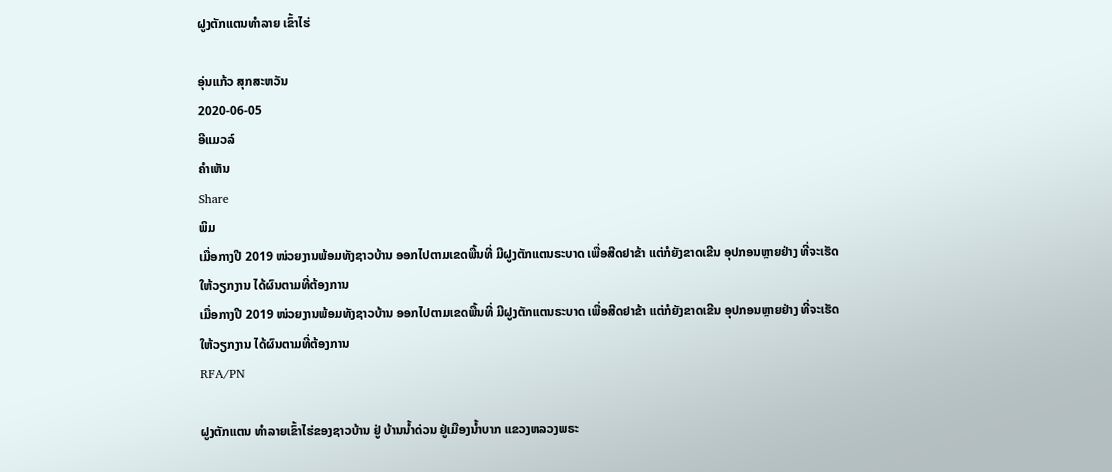ຝູງຕັກແຕນທຳລາຍ ເຂົ້າໄຮ່

ອຸ່ນແກ້ວ ສຸກສະຫວັນ
2020-06-05
ອີແມວລ໌
ຄໍາເຫັນ
Share
ພິມ
ເມື່ອກາງປີ 2019 ໜ່ວຍງານພ້ອມທັງຊາວບ້ານ ອອກໄປຕາມເຂດພື້ນທີ່ ມີຝູງຕັກແຕນຣະບາດ ເພື່ອສີດຢາຂ້າ ແຕ່ກໍຍັງຂາດເຂີນ ອຸປກອນຫຼາຍຢ່າງ ທີ່ຈະເຮັດໃຫ້ວຽກງານ ໄດ້ຜົນຕາມທີ່ຕ້ອງການ
ເມື່ອກາງປີ 2019 ໜ່ວຍງານພ້ອມທັງຊາວບ້ານ ອອກໄປຕາມເຂດພື້ນທີ່ ມີຝູງຕັກແຕນຣະບາດ ເພື່ອສີດຢາຂ້າ ແຕ່ກໍຍັງຂາດເຂີນ ອຸປກອນຫຼາຍຢ່າງ ທີ່ຈະເຮັດໃຫ້ວຽກງານ ໄດ້ຜົນຕາມທີ່ຕ້ອງການ
RFA/PN

ຝູງຕັກແຕນ ທຳລາຍເຂົ້າໄຮ່ຂອງຊາວບ້ານ ຢູ່ ບ້ານນ້ຳດ່ວນ ຢູ່ເມືອງນ້ຳບາກ ແຂວງຫລວງພຣະ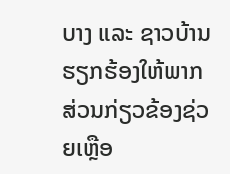ບາງ ແລະ ຊາວບ້ານ ຮຽກຮ້ອງໃຫ້ພາກ ສ່ວນກ່ຽວຂ້ອງຊ່ວຍເຫຼືອ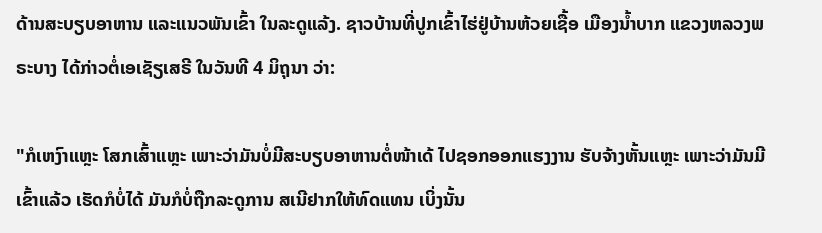ດ້ານສະບຽບອາຫານ ແລະແນວພັນເຂົ້າ ໃນລະດູແລ້ງ. ຊາວບ້ານທີ່ປູກເຂົ້າໄຮ່ຢູ່ບ້ານຫ້ວຍເຊື້ອ ເມືອງນ້ຳບາກ ແຂວງຫລວງພຣະບາງ ໄດ້ກ່າວຕໍ່ເອເຊັຽເສຣີ ໃນວັນທີ 4 ມິຖຸນາ ວ່າ:

"ກໍເຫງົາແຫຼະ ໂສກເສົ້າແຫຼະ ເພາະວ່າມັນບໍ່ມີສະບຽບອາຫານຕໍ່ໜ້າເດ້ ໄປຊອກອອກແຮງງານ ຮັບຈ້າງຫັ້ນແຫຼະ ເພາະວ່າມັນມີເຂົ້າແລ້ວ ເຮັດກໍບໍ່ໄດ້ ມັນກໍບໍ່ຖືກລະດູການ ສເນີຢາກໃຫ້ທົດແທນ ເບິ່ງນັ້ນ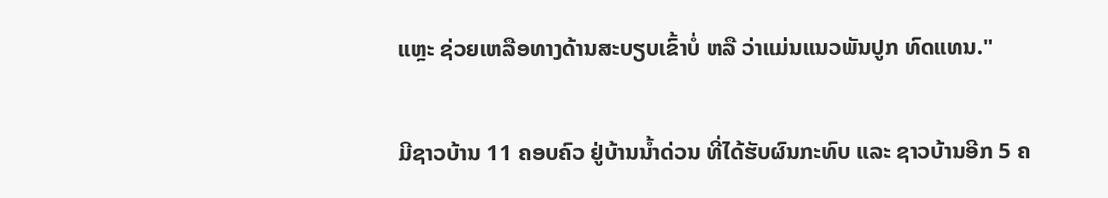ແຫຼະ ຊ່ວຍເຫລືອທາງດ້ານສະບຽບເຂົ້າບໍ່ ຫລື ວ່າແມ່ນແນວພັນປູກ ທົດແທນ."

ມີຊາວບ້ານ 11 ຄອບຄົວ ຢູ່ບ້ານນ້ຳດ່ວນ ທີ່ໄດ້ຮັບຜົນກະທົບ ແລະ ຊາວບ້ານອີກ 5 ຄ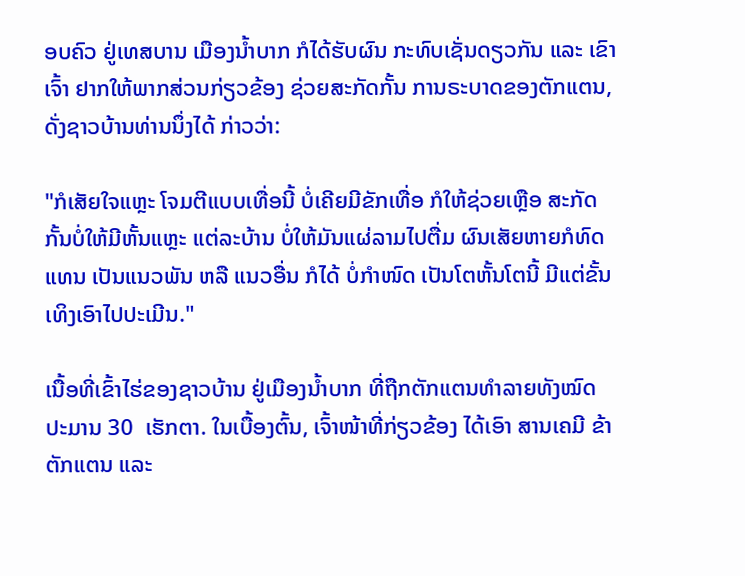ອບຄົວ ຢູ່ເທສບານ ເມືອງນ້ຳບາກ ກໍໄດ້ຮັບຜົນ ກະທົບເຊັ່ນດຽວກັນ ແລະ ເຂົາເຈົ້າ ຢາກໃຫ້ພາກສ່ວນກ່ຽວຂ້ອງ ຊ່ວຍສະກັດກັ້ນ ການຣະບາດຂອງຕັກແຕນ, ດັ່ງຊາວບ້ານທ່ານນຶ່ງໄດ້ ກ່າວວ່າ:

"ກໍເສັຍໃຈແຫຼະ ໂຈມຕີແບບເທື່ອນີ້ ບໍ່ເຄີຍມີຂັກເທື່ອ ກໍໃຫ້ຊ່ວຍເຫຼືອ ສະກັດກັ້ນບໍ່ໃຫ້ມີຫັ້ນແຫຼະ ແຕ່ລະບ້ານ ບໍ່ໃຫ້ມັນແຜ່ລາມໄປຕື່ມ ຜົນເສັຍຫາຍກໍທົດແທນ ເປັນແນວພັນ ຫລື ແນວອື່ນ ກໍໄດ້ ບໍ່ກຳໜົດ ເປັນໂຕຫັ້ນໂຕນີ້ ມີແຕ່ຂັ້ນເທິງເອົາໄປປະເມີນ."

ເນື້ອທີ່ເຂົ້າໄຮ່ຂອງຊາວບ້ານ ຢູ່ເມືອງນ້ຳບາກ ທີ່ຖືກຕັກແຕນທຳລາຍທັງໝົດ ປະມານ 30  ເຮັກຕາ. ໃນເບື້ອງຕົ້ນ, ເຈົ້າໜ້າທີ່ກ່ຽວຂ້ອງ ໄດ້ເອົາ ສານເຄມີ ຂ້າຕັກແຕນ ແລະ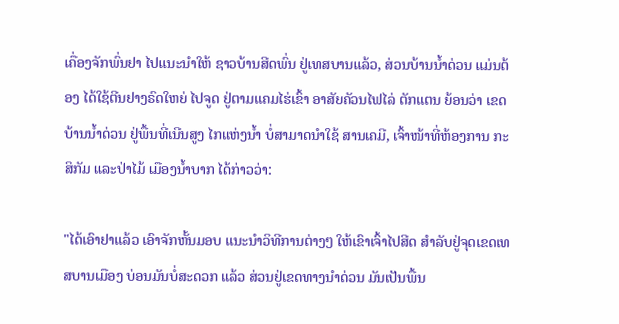ເຄື່ອງຈັກພົ່ນຢາ ໄປແນະນຳໃຫ້ ຊາວບ້ານສີດພົ່ນ ຢູ່ເທສບານແລ້ວ, ສ່ວນບ້ານນ້ຳດ່ວນ ແມ່ນຕ້ອງ ໄດ້ໃຊ້ຕີນຢາງຣົດໃຫຍ່ ໄປຈູດ ຢູ່ຕາມແຄມໄຮ່ເຂົ້າ ອາສັຍຄັວນໄຟໄລ່ ຕັກແຕນ ຍ້ອນວ່າ ເຂດບ້ານນ້ຳດ່ວນ ຢູ່ພື້ນທີ່ເນີນສູງ ໄກແຫ່ງນ້ຳ ບໍ່ສາມາດນຳໃຊ້ ສານເຄມີ, ເຈົ້າໜ້າທີ່ຫ້ອງການ ກະສິກັມ ແລະປ່າໄມ້ ເມືອງນ້ຳບາກ ໄດ້ກ່າວວ່າ:

"ໄດ້ເອົາຢາແລ້ວ ເອົາຈັກຫັ້ນມອບ ແນະນຳວິທີການຕ່າງໆ ໃຫ້ເຂົາເຈົ້າໄປສີດ ສຳລັບຢູ່ຈຸດເຂດເທສບານເມືອງ ບ່ອນມັນບໍ່ສະດວກ ແລ້ວ ສ່ວນຢູ່ເຂດທາງນຳດ່ວນ ມັນເປັນພື້ນ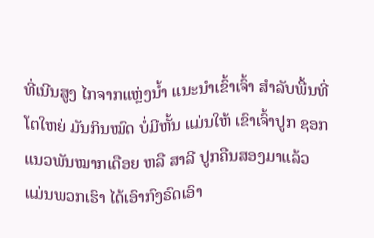ທີ່ເນີນສູງ ໄກຈາກແຫຼ່ງນ້ຳ ແນະນຳເຂົ້າເຈົ້າ ສຳລັບພື້ນທີ່ໂຕໃຫຍ່ ມັນກິນໝົດ ບໍ່ມີຫັ້ນ ແມ່ນໃຫ້ ເຂົາເຈົ້າປູກ ຊອກແນວພັນໝາກເດືອຍ ຫລື ສາລີ ປູກຄືນສອງມາແລ້ວ ແມ່ນພວກເຮົາ ໄດ້ເອົາກົງຣົດເອົາ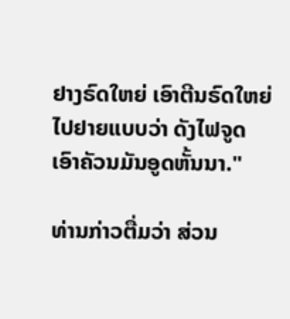ຢາງຣົດໃຫຍ່ ເອົາຕີນຣົດໃຫຍ່ ໄປຢາຍແບບວ່າ ດັງໄຟຈູດ ເອົາຄັວນມັນອູດຫັ້ນນາ."

ທ່ານກ່າວຕື່ມວ່າ ສ່ວນ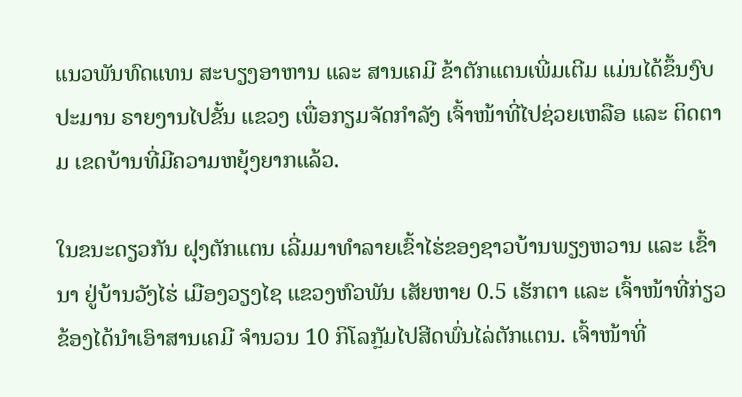ແນວພັນທົດແທນ ສະບຽງອາຫານ ແລະ ສານເຄມີ ຂ້າຕັກແຕນເພີ່ມເຕີມ ແມ່ນໄດ້ຂຶ້ນງົບປະມານ ຣາຍງານໄປຂັ້ນ ແຂວງ ເພື່ອກຽມຈັດກຳລັງ ເຈົ້າໜ້າທີ່ໄປຊ່ວຍເຫລືອ ແລະ ຕິດຕາມ ເຂດບ້ານທີ່ມີຄວາມຫຍຸ້ງຍາກແລ້ວ.

ໃນຂນະດຽວກັນ ຝຸງຕັກແຕນ ເລີ່ມມາທຳລາຍເຂົ້າໄຮ່ຂອງຊາວບ້ານພຽງຫວານ ແລະ ເຂົ້ານາ ຢູ່ບ້ານວັງໄຮ່ ເມືອງວຽງໄຊ ແຂວງຫົວພັນ ເສັຍຫາຍ 0.5 ເຮັກຕາ ແລະ ເຈົ້າໜ້າທີ່ກ່ຽວຂ້ອງໄດ້ນຳເອົາສານເຄມີ ຈຳນວນ 10 ກິໂລກຼັມໄປສີດພົ່ນໄລ່ຕັກແຕນ. ເຈົ້າໜ້າທີ່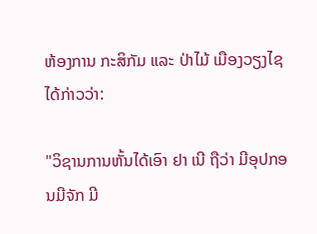ຫ້ອງການ ກະສິກັມ ແລະ ປ່າໄມ້ ເມືອງວຽງໄຊ ໄດ້ກ່າວວ່າ:

"ວິຊານການຫັ້ນໄດ້ເອົາ ຢາ ເນີ ຖືວ່າ ມີອຸປກອນມີຈັກ ມີ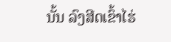ນັ້ນ ລົງສີດເຂົ້າໄຮ່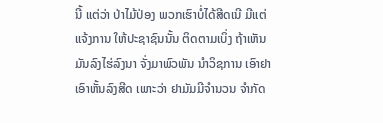ນີ້ ແຕ່ວ່າ ປ່າໄມ້ປ່ອງ ພວກເຮົາບໍ່ໄດ້ສີດເນີ ມີແຕ່ແຈ້ງການ ໃຫ້ປະຊາຊົນນັ້ນ ຕິດຕາມເບິ່ງ ຖ້າເຫັນມັນລົງໄຮ່ລົງນາ ຈັ່ງມາພົວພັນ ນຳວິຊການ ເອົາຢາເອົາຫັ້ນລົງສີດ ເພາະວ່າ ຢາມັມມີຈໍານວນ ຈຳກັດ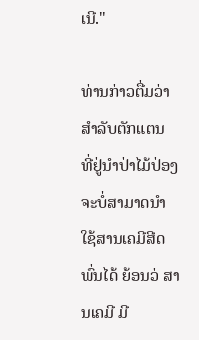ເນີ."

ທ່ານກ່າວຕື່ມວ່າ ສຳລັບຕັກແຕນ ທີ່ຢູ່ນຳປ່າໄມ້ປ່ອງ ຈະບໍ່ສາມາດນຳໃຊ້ສານເຄມີສີດພົ່ນໄດ້ ຍ້ອນວ່ ສານເຄມີ ມີ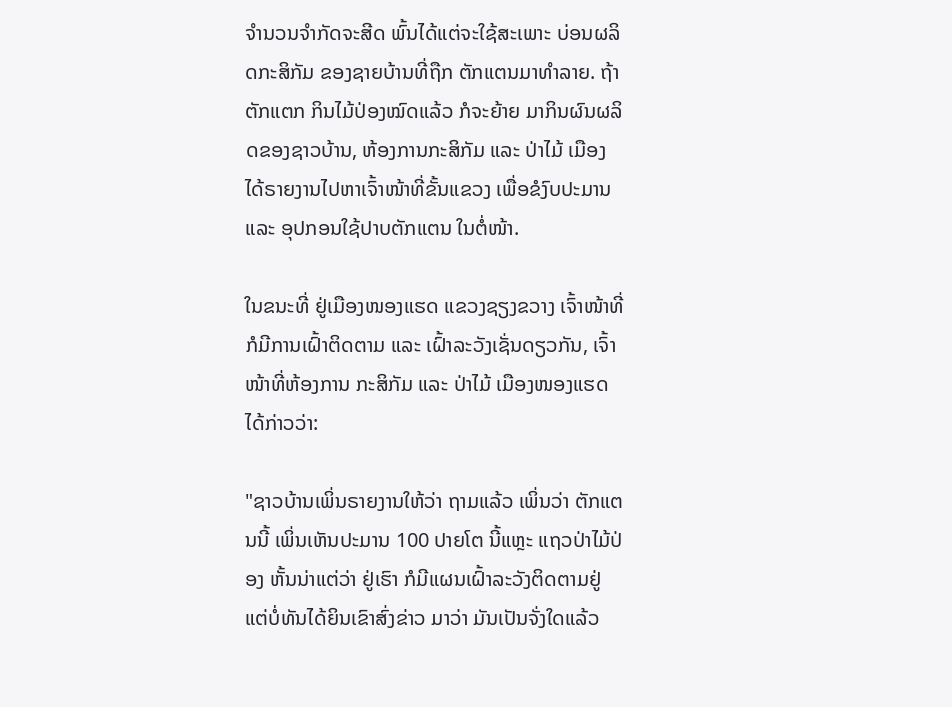ຈຳນວນຈຳກັດຈະສີດ ພົ້ນໄດ້ແຕ່ຈະໃຊ້ສະເພາະ ບ່ອນຜລິດກະສິກັມ ຂອງຊາຍບ້ານທີ່ຖືກ ຕັກແຕນມາທຳລາຍ. ຖ້າຕັກແຕກ ກິນໄມ້ປ່ອງໝົດແລ້ວ ກໍຈະຍ້າຍ ມາກິນຜົນຜລິດຂອງຊາວບ້ານ, ຫ້ອງການກະສິກັມ ແລະ ປ່າໄມ້ ເມືອງ ໄດ້ຣາຍງານໄປຫາເຈົ້າໜ້າທີ່ຂັ້ນແຂວງ ເພື່ອຂໍງົບປະມານ ແລະ ອຸປກອນໃຊ້ປາບຕັກແຕນ ໃນຕໍ່ໜ້າ.

ໃນຂນະທີ່ ຢູ່ເມືອງໜອງແຮດ ແຂວງຊຽງຂວາງ ເຈົ້າໜ້າທີ່ ກໍມີການເຝົ້າຕິດຕາມ ແລະ ເຝົ້າລະວັງເຊັ່ນດຽວກັນ, ເຈົ້າໜ້າທີ່ຫ້ອງການ ກະສິກັມ ແລະ ປ່າໄມ້ ເມືອງໜອງແຮດ ໄດ້ກ່າວວ່າ:

"ຊາວບ້ານເພິ່ນຣາຍງານໃຫ້ວ່າ ຖາມແລ້ວ ເພິ່ນວ່າ ຕັກແຕນນີ້ ເພິ່ນເຫັນປະມານ 100 ປາຍໂຕ ນີ້ແຫຼະ ແຖວປ່າໄມ້ປ່ອງ ຫັ້ນນ່າແຕ່ວ່າ ຢູ່ເຮົາ ກໍມີແຜນເຝົ້າລະວັງຕິດຕາມຢູ່ ແຕ່ບໍ່ທັນໄດ້ຍິນເຂົາສົ່ງຂ່າວ ມາວ່າ ມັນເປັນຈັ່ງໃດແລ້ວ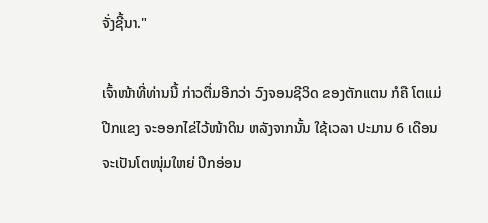ຈັ່ງຊີ້ນາ."

ເຈົ້າໜ້າທີ່ທ່ານນີ້ ກ່າວຕື່ມອີກວ່າ ວົງຈອນຊີວິດ ຂອງຕັກແຕນ ກໍຄື ໂຕແມ່ປີກແຂງ ຈະອອກໄຂ່ໄວ້ໜ້າດິນ ຫລັງຈາກນັ້ນ ໃຊ້ເວລາ ປະມານ 6 ເດືອນ ຈະເປັນໂຕໜຸ່ມໃຫຍ່ ປີກອ່ອນ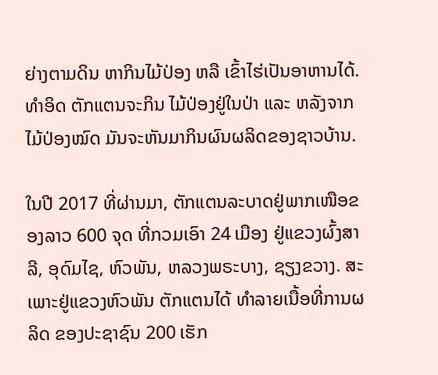ຍ່າງຕາມດິນ ຫາກິນໄມ້ປ່ອງ ຫລື ເຂົ້າໄຮ່ເປັນອາຫານໄດ້. ທຳອິດ ຕັກແຕນຈະກິນ ໄມ້ປ່ອງຢູ່ໃນປ່າ ແລະ ຫລັງຈາກໄມ້ປ່ອງໝົດ ມັນຈະຫັນມາກິນຜົນຜລິດຂອງຊາວບ້ານ.

ໃນປີ 2017 ທີ່ຜ່ານມາ, ຕັກແຕນລະບາດຢູ່ພາກເໜືອຂອງລາວ 600 ຈຸດ ທີ່ກວມເອົາ 24 ເມືອງ ຢູ່ແຂວງຜົ້ງສາລີ, ອຸດົມໄຊ, ຫົວພັນ, ຫລວງພຣະບາງ, ຊຽງຂວາງ. ສະເພາະຢູ່ແຂວງຫົວພັນ ຕັກແຕນໄດ້ ທຳລາຍເນື້ອທີ່ການຜລິດ ຂອງປະຊາຊົນ 200 ເຮັກ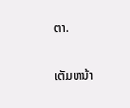ຕາ.

ເຕັມຫນ້າ